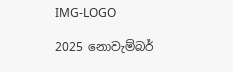IMG-LOGO

2025 නොවැම්බර්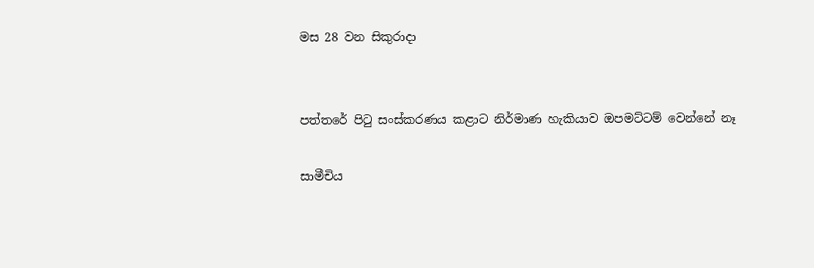මස 28 වන සිකුරාදා


පත්තරේ පිටු සංස්කරණය කළාට නිර්මාණ හැකියාව ඔපමට්ටම් වෙන්නේ නෑ

සාමීචිය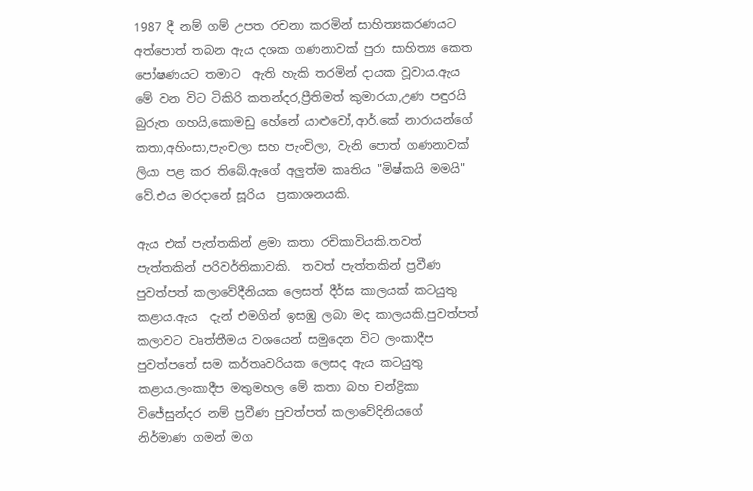1987 දී නම් ගම් උපත රචනා කරමින් සාහිත්‍යකරණයට අත්පොත් තබන ඇය දශක ගණනාවක් පුරා සාහිත්‍ය කෙත පෝෂණයට තමාට  ඇති හැකි තරමින් දායක වූවාය.ඇය මේ වන විට ටිකිරි කතන්දර,ප්‍රීතිමත් කුමාරයා,උණ පඳුරයි බුරුත ගහයි,කොමඩු හේනේ යාළුවෝ,ආර්.කේ නාරායන්ගේ කතා,අහිංසා,පැංචලා සහ පැංචිලා, වැනි පොත් ගණනාවක් ලියා පළ කර තිබේ.ඇගේ අලුත්ම කෘතිය "මිෂ්කයි මමයි" වේ.එය මරදානේ සූරිය  ප්‍රකාශනයකි.

ඇය එක් පැත්තකින් ළමා කතා රචිකාවියකි.තවත් පැත්තකින් පරිවර්තිකාවකි.  තවත් පැත්තකින් ප්‍රවීණ පුවත්පත් කලාවේදීනියක ලෙසත් දීර්ඝ කාලයක් කටයුතු කළාය.ඇය  දැන් එමගින් ඉසඹු ලබා මද කාලයකි.පුවත්පත් කලාවට වෘත්තීමය වශයෙන් සමුදෙන විට ලංකාදීප පුවත්පතේ සම කර්තෘවරියක ලෙසද ඇය කටයුතු කළාය.ලංකාදීප මතුමහල මේ කතා බහ චන්ද්‍රිකා විජේසුන්දර නම් ප්‍රවීණ පුවත්පත් කලාවේදිනියගේ  නිර්මාණ ගමන් මග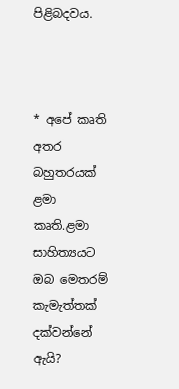පිළිබදවය.



* අපේ කෘති අතර බහුතරයක් ළමා කෘති.ළමා සාහිත්‍යයට ඔබ මෙතරම් කැමැත්තක් දක්වන්නේ ඇයි?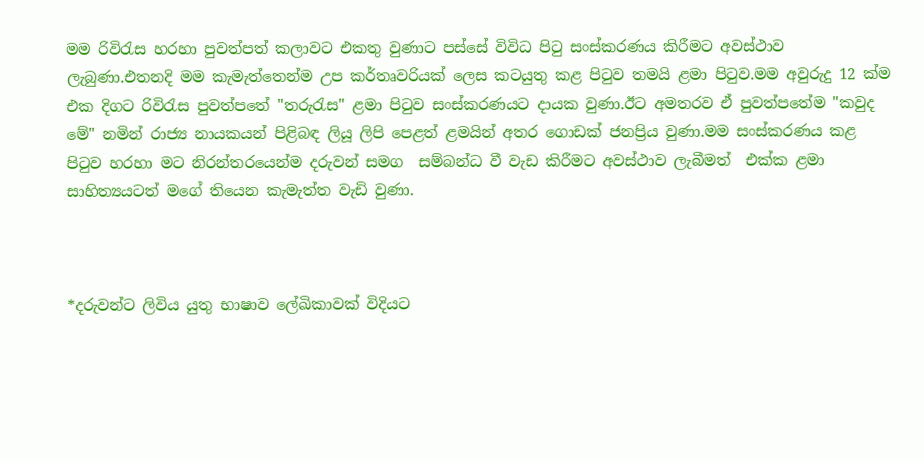මම රිවිරැස හරහා පුවත්පත් කලාවට එකතු වුණාට පස්සේ විවිධ පිටු සංස්කරණය කිරීමට අවස්ථාව ලැබුණා.එතනදි මම කැමැත්තෙන්ම උප කර්තෘවරියක් ලෙස කටයුතු කළ පිටුව තමයි ළමා පිටුව.මම අවුරුදු 12 ක්ම එක දිගට රිවිරැස පුවත්පතේ "තරුරැස" ළමා පිටුව සංස්කරණයට දායක වුණා.ඊට අමතරව ඒ පුවත්පතේම "කවුද මේ" නමින් රාජ්‍ය නායකයන් පිළිබඳ ලියූ ලිපි පෙළත් ළමයින් අතර ගොඩක් ජනප්‍රිය වුණා.මම සංස්කරණය කළ පිටුව හරහා මට නිරන්තරයෙන්ම දරුවන් සමග  සම්බන්ධ වී වැඩ කිරීමට අවස්ථාව ලැබීමත්  එක්ක ළමා සාහිත්‍යයටත් මගේ තියෙන කැමැත්ත වැඩි වුණා.



*දරුවන්ට ලිවිය යුතු භාෂාව ලේඛිකාවක් විදියට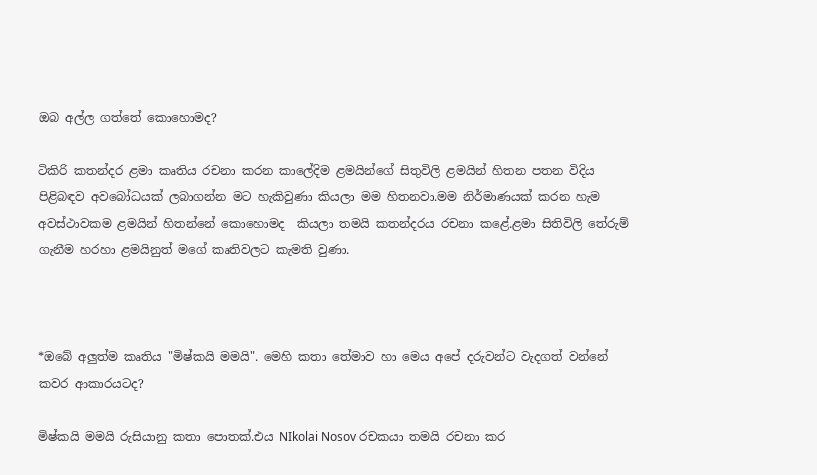ඔබ අල්ල ගත්තේ කොහොමද?

ටිකිරි කතන්දර ළමා කෘතිය රචනා කරන කාලේදිම ළමයින්ගේ සිතුවිලි ළමයින් හිතන පතන විදිය පිළිබඳව අවබෝධයක් ලබාගන්න මට හැකිවුණා කියලා මම හිතනවා.මම නිර්මාණයක් කරන හැම අවස්ථාවකම ළමයින් හිතන්නේ කොහොමද  කියලා තමයි කතන්දරය රචනා කළේ.ළමා සිතිවිලි තේරුම් ගැනීම හරහා ළමයිනුත් මගේ කෘතිවලට කැමති වුණා.



*ඔබේ අලුත්ම කෘතිය "මිෂ්කයි මමයි". මෙහි කතා තේමාව හා මෙය අපේ දරුවන්ට වැදගත් වන්නේ කවර ආකාරයටද?

මිෂ්කයි මමයි රුසියානු කතා පොතක්.එය NIkolai Nosov රචකයා තමයි රචනා කර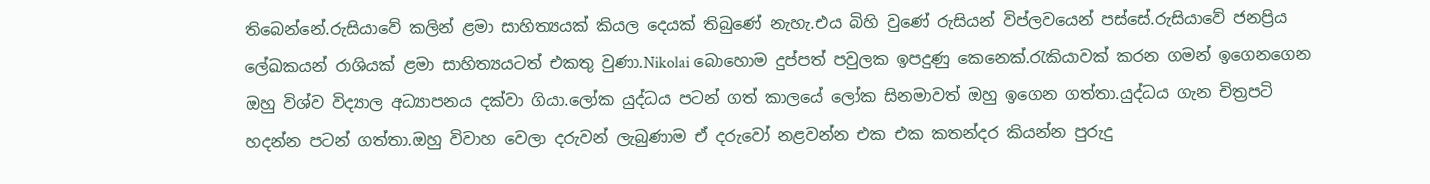තිබෙන්නේ.රුසියාවේ කලින් ළමා සාහිත්‍යයක් කියල දෙයක් තිබුණේ නැහැ.එය බිහි වුණේ රුසියන් විප්ලවයෙන් පස්සේ.රුසියාවේ ජනප්‍රිය ලේඛකයන් රාශියක් ළමා සාහිත්‍යයටත් එකතු වුණා.Nikolai බොහොම දුප්පත් පවුලක ඉපදුණු කෙනෙක්.රැකියාවක් කරන ගමන් ඉගෙනගෙන ඔහු විශ්ව විද්‍යාල අධ්‍යාපනය දක්වා ගියා.ලෝක යුද්ධය පටන් ගත් කාලයේ ලෝක සිනමාවත් ඔහු ඉගෙන ගත්තා.යුද්ධය ගැන චිත්‍රපටි හදන්න පටන් ගත්තා.ඔහු විවාහ වෙලා දරුවන් ලැබුණාම ඒ දරුවෝ නළවන්න එක එක කතන්දර කියන්න පුරුදු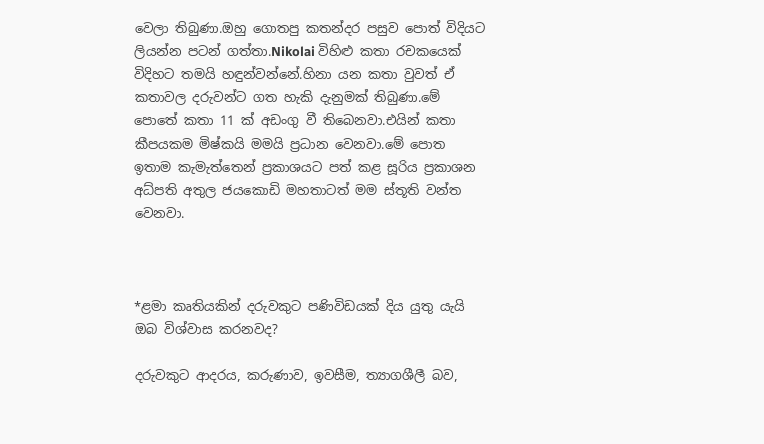වෙලා තිබුණා.ඔහු ගොතපු කතන්දර පසුව පොත් විදියට ලියන්න පටන් ගත්තා.Nikolai විහිළු කතා රචකයෙක් විදිහට තමයි හඳුන්වන්නේ.හිනා යන කතා වුවත් ඒ කතාවල දරුවන්ට ගත හැකි දැනුමක් තිබුණා.මේ පොතේ කතා 11 ක් අඩංගු වී තිබෙනවා.එයින් කතා කීපයකම මිෂ්කයි මමයි ප්‍රධාන වෙනවා.මේ පොත ඉතාම කැමැත්තෙන් ප්‍රකාශයට පත් කළ සූරිය ප්‍රකාශන අධ්පති අතුල ජයකොඩි මහතාටත් මම ස්තූති වන්ත වෙනවා.



*ළමා කෘතියකින් දරුවකුට පණිවිඩයක් දිය යුතු යැයි ඔබ විශ්වාස කරනවද?

දරුවකුට ආදරය, කරුණාව, ඉවසීම, ත්‍යාගශීලී බව,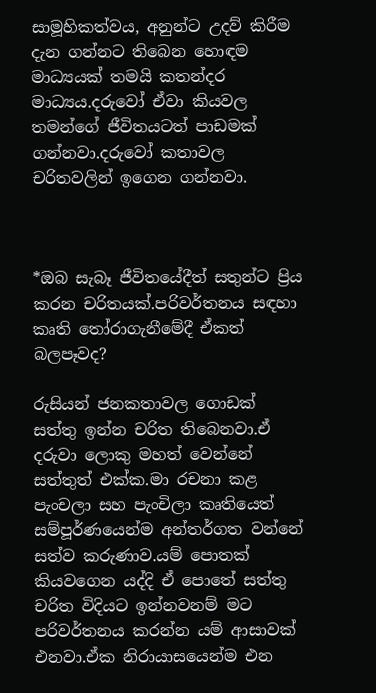සාමූහිකත්වය, අනුන්ට උදව් කිරීම දැන ගන්නට තිබෙන හොඳම මාධ්‍යයක් තමයි කතන්දර මාධ්‍යය.දරුවෝ ඒවා කියවල තමන්ගේ ජීවිතයටත් පාඩමක් ගන්නවා.දරුවෝ කතාවල චරිතවලින් ඉගෙන ගන්නවා.



*ඔබ සැබෑ ජීවිතයේදීත් සතුන්ට ප්‍රිය කරන චරිතයක්.පරිවර්තනය සඳහා කෘති තෝරාගැනීමේදී ඒකත් බලපෑවද?

රුසියන් ජනකතාවල ගොඩක් සත්තු ඉන්න චරිත තිබෙනවා.ඒ දරුවා ලොකු මහත් වෙන්නේ සත්තුත් එක්ක.මා රචනා කළ පැංචලා සහ පැංචිලා කෘතියෙත් සම්පූර්ණයෙන්ම අන්තර්ගත වන්නේ සත්ව කරුණාව.යම් පොතක් කියවගෙන යද්දි ඒ පොතේ සත්තු චරිත විදියට ඉන්නවනම් මට පරිවර්තනය කරන්න යම් ආසාවක් එනවා.ඒක නිරායාසයෙන්ම එන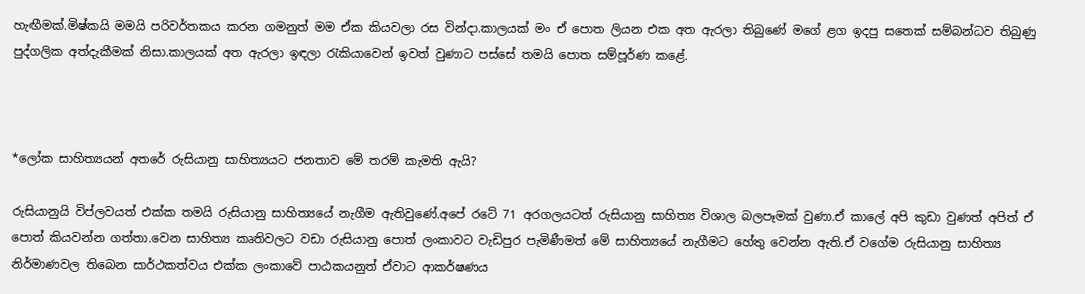හැඟීමක්.මිෂ්කයි මමයි පරිවර්තකය කරන ගමනුත් මම ඒක කියවලා රස වින්දා.කාලයක් මං ඒ පොත ලියන එක අත ඇරලා තිබුණේ මගේ ළග ඉදපු සතෙක් සම්බන්ධව තිබුණු පුද්ගලික අත්දැකීමක් නිසා.කාලයක් අත ඇරලා ඉඳලා රැකියාවෙන් ඉවත් වුණාට පස්සේ තමයි පොත සම්පූර්ණ කළේ.



*ලෝක සාහිත්‍යයන් අතරේ රුසියානු සාහිත්‍යයට ජනතාව මේ තරම් කැමති ඇයි?

රුසියානුයි විප්ලවයත් එක්ක තමයි රුසියානු සාහිත්‍යයේ නැගීම ඇතිවුණේ.අපේ රටේ 71 අරගලයටත් රුසියානු සාහිත්‍ය විශාල බලපෑමක් වුණා.ඒ කාලේ අපි කුඩා වුණත් අපිත් ඒ පොත් කියවන්න ගත්තා.වෙන සාහිත්‍ය කෘතිවලට වඩා රුසියානු පොත් ලංකාවට වැඩිපුර පැමිණීමත් මේ සාහිත්‍යයේ නැගීමට හේතු වෙන්න ඇති.ඒ වගේම රුසියානු සාහිත්‍ය නිර්මාණවල තිබෙන සාර්ථකත්වය එක්ක ලංකාවේ පාඨකයනුත් ඒවාට ආකර්ෂණය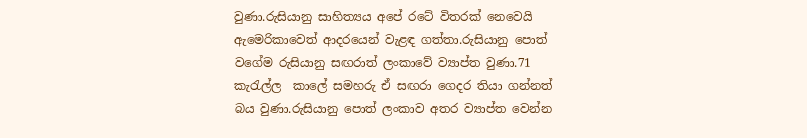වුණා.රුසියානු සාහිත්‍යය අපේ රටේ විතරක් නෙවෙයි ඇමෙරිකාවෙත් ආදරයෙන් වැළඳ ගත්තා.රුසියානු පොත් වගේම රුසියානු සඟරාත් ලංකාවේ ව්‍යාප්ත වුණා.71 කැරැල්ල  කාලේ සමහරු ඒ සඟරා ගෙදර තියා ගන්නත් බය වුණා.රුසියානු පොත් ලංකාව අතර ව්‍යාප්ත වෙන්න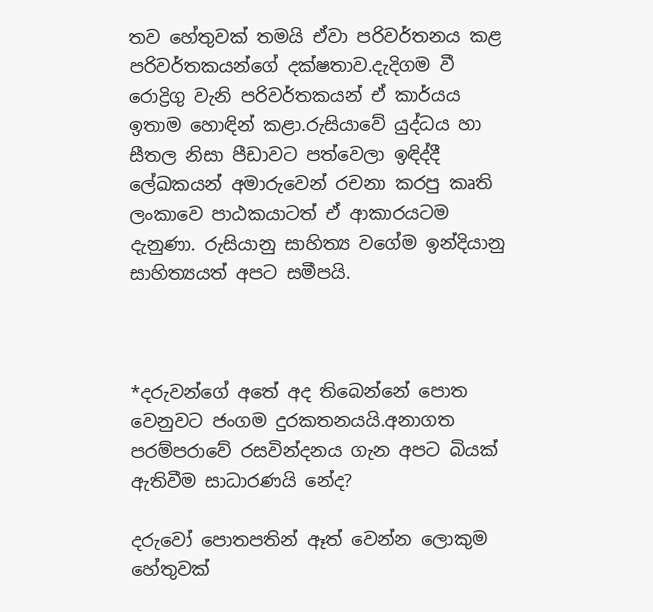තව හේතුවක් තමයි ඒවා පරිවර්තනය කළ පරිවර්තකයන්ගේ දක්ෂතාව.දැදිගම වී රොද්‍රිගු වැනි පරිවර්තකයන් ඒ කාර්යය ඉතාම හොඳින් කළා.රුසියාවේ යුද්ධය හා සීතල නිසා පීඩාවට පත්වෙලා ඉඳිද්දී ලේඛකයන් අමාරුවෙන් රචනා කරපු කෘති ලංකාවෙ පාඨකයාටත් ඒ ආකාරයටම දැනුණා. රුසියානු සාහිත්‍ය වගේම ඉන්දියානු සාහිත්‍යයත් අපට සමීපයි.



*දරුවන්ගේ අතේ අද තිබෙන්නේ පොත වෙනුවට ජංගම දුරකතනයයි.අනාගත පරම්පරාවේ රසවින්දනය ගැන අපට බියක් ඇතිවීම සාධාරණයි නේද?

දරුවෝ පොතපතින් ඈත් වෙන්න ලොකුම හේතුවක්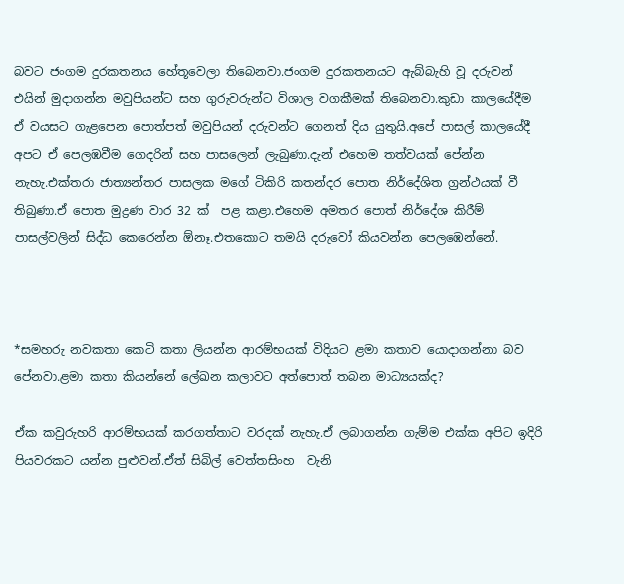බවට ජංගම දුරකතනය හේතූවෙලා තිබෙනවා.ජංගම දුරකතනයට ඇබ්බැහි වූ දරුවන් එයින් මුදාගන්න මවුපියන්ට සහ ගුරුවරුන්ට විශාල වගකීමක් තිබෙනවා.කුඩා කාලයේදීම ඒ වයසට ගැළපෙන පොත්පත් මවුපියන් දරුවන්ට ගෙනත් දිය යුතුයි.අපේ පාසල් කාලයේදී අපට ඒ පෙලඹවීම ගෙදරින් සහ පාසලෙන් ලැබුණා.දැන් එහෙම තත්වයක් පේන්න නැහැ.එක්තරා ජාත්‍යන්තර පාසලක මගේ ටිකිරි කතන්දර පොත නිර්දේශිත ග්‍රන්ථයක් වී  තිබුණා.ඒ පොත මුද්‍රණ වාර 32 ක්  පළ කළා.එහෙම අමතර පොත් නිර්දේශ කිරීම් පාසල්වලින් සිද්ධ කෙරෙන්න ඕනෑ.එතකොට තමයි දරුවෝ කියවන්න පෙලඹෙන්නේ.



*සමහරු නවකතා කෙටි කතා ලියන්න ආරම්භයක් විදියට ළමා කතාව යොදාගන්නා බව පේනවා.ළමා කතා කියන්නේ ලේඛන කලාවට අත්පොත් තබන මාධ්‍යයක්ද?

ඒක කවුරුහරි ආරම්භයක් කරගත්තාට වරදක් නැහැ.ඒ ලබාගන්න ගැම්ම එක්ක අපිට ඉදිරි පියවරකට යන්න පුළුවන්.ඒත් සිබිල් වෙත්තසිංහ  වැනි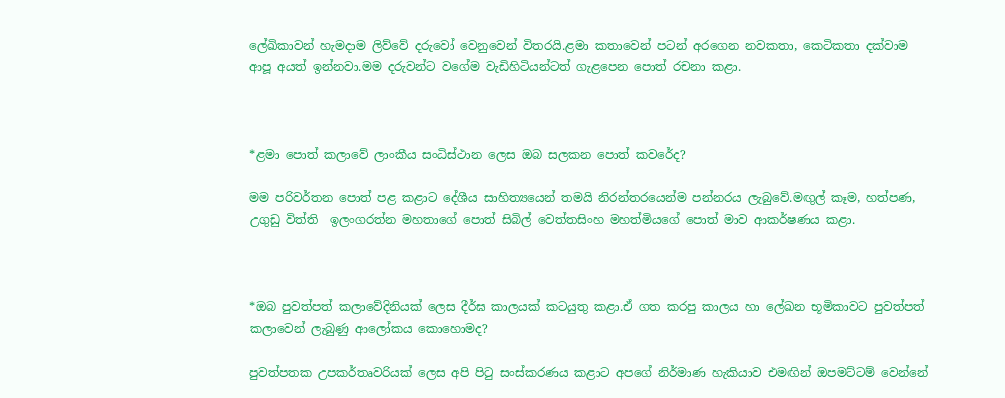ලේඛිකාවන් හැමදාම ලිව්වේ දරුවෝ වෙනුවෙන් විතරයි.ළමා කතාවෙන් පටන් අරගෙන නවකතා, කෙටිකතා දක්වාම ආපූ අයත් ඉන්නවා.මම දරුවන්ට වගේම වැඩිහිටියන්ටත් ගැළපෙන පොත් රචනා කළා.



*ළමා පොත් කලාවේ ලාංකීය සංධිස්ථාන ලෙස ඔබ සලකන පොත් කවරේද?

මම පරිවර්තන පොත් පළ කළාට දේශීය සාහිත්‍යයෙන් තමයි නිරන්තරයෙන්ම පන්නරය ලැබුවේ.මඟුල් කෑම, හත්පණ, උගුඩු විත්ති  ඉලංගරත්න මහතාගේ පොත් සිබිල් වෙත්තසිංහ මහත්මියගේ පොත් මාව ආකර්ෂණය කළා.



*ඔබ පුවත්පත් කලාවේදිනියක් ලෙස දීර්ඝ කාලයක් කටයුතු කළා.ඒ ගත කරපු කාලය හා ලේඛන භූමිකාවට පුවත්පත් කලාවෙන් ලැබුණු ආලෝකය කොහොමද?

පුවත්පතක උපකර්තෘවරියක් ලෙස අපි පිටු සංස්කරණය කළාට අපගේ නිර්මාණ හැකියාව එමඟින් ඔපමට්ටම් වෙන්නේ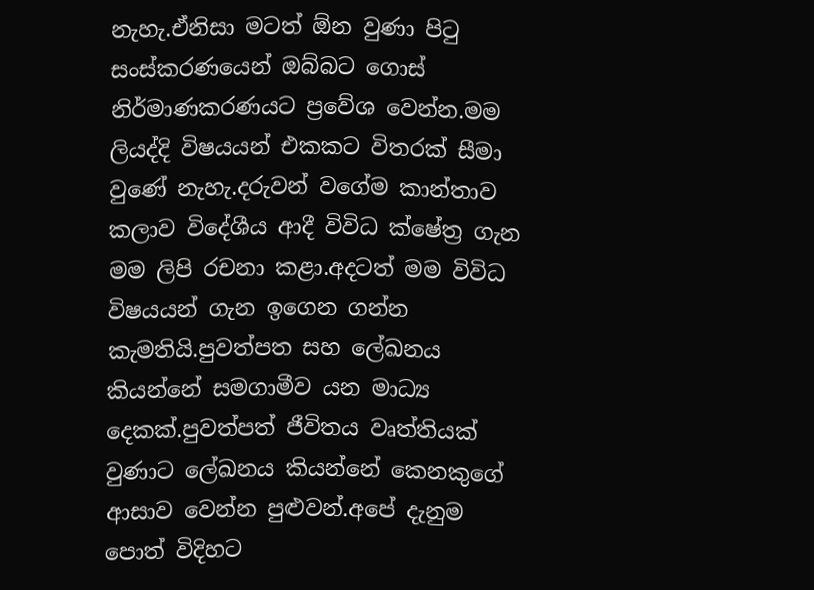නැහැ.ඒනිසා මටත් ඕන වුණා පිටු සංස්කරණයෙන් ඔබ්බට ගොස් නිර්මාණකරණයට ප්‍රවේශ වෙන්න.මම ලියද්දි විෂයයන් එකකට විතරක් සීමා වුණේ නැහැ.දරුවන් වගේම කාන්තාව කලාව විදේශීය ආදී විවිධ ක්ෂේත්‍ර ගැන මම ලිපි රචනා කළා.අදටත් මම විවිධ විෂයයන් ගැන ඉගෙන ගන්න කැමතියි.පුවත්පත සහ ලේඛනය කියන්නේ සමගාමීව යන මාධ්‍ය දෙකක්.පුවත්පත් ජීවිතය වෘත්තියක් වුණාට ලේඛනය කියන්නේ කෙනකුගේ ආසාව වෙන්න පුළුවන්.අපේ දැනුම පොත් විදිහට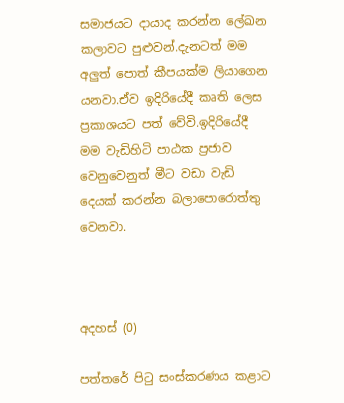සමාජයට දායාද කරන්න ලේඛන කලාවට පුළුවන්.දැනටත් මම අලුත් පොත් කීපයක්ම ලියාගෙන යනවා.ඒව ඉදිරියේදී කෘති ලෙස ප්‍රකාශයට පත් වේවි.ඉදිරියේදී මම වැඩිහිටි පාඨක ප්‍රජාව වෙනුවෙනුත් මීට වඩා වැඩි දෙයක් කරන්න බලාපොරොත්තු වෙනවා.



අදහස් (0)

පත්තරේ පිටු සංස්කරණය කළාට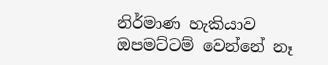නිර්මාණ හැකියාව ඔපමට්ටම් වෙන්නේ නෑ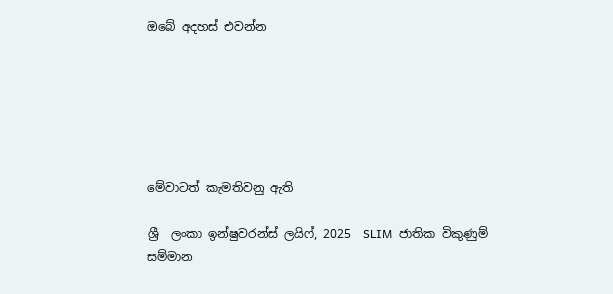ඔබේ අදහස් එවන්න






මේවාටත් කැමතිවනු ඇති

ශ්‍රී  ලංකා ඉන්ෂුවරන්ස් ලයිෆ්, 2025  SLIM  ජාතික විකුණුම් සම්මාන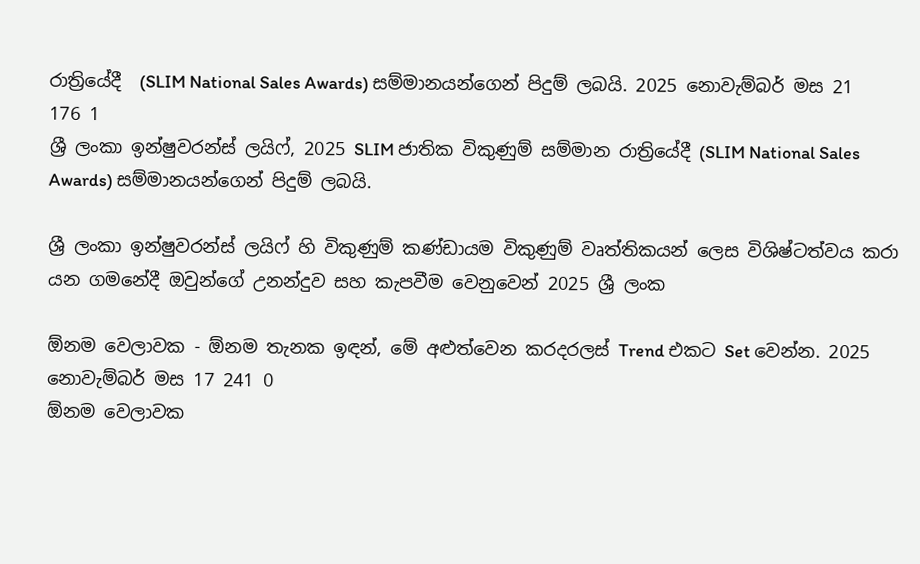රාත්‍රියේදී  (SLIM National Sales Awards) සම්මානයන්ගෙන් පිදුම් ලබයි. 2025 නොවැම්බර් මස 21 176 1
ශ්‍රී ලංකා ඉන්ෂුවරන්ස් ලයිෆ්, 2025 SLIM ජාතික විකුණුම් සම්මාන රාත්‍රියේදී (SLIM National Sales Awards) සම්මානයන්ගෙන් පිදුම් ලබයි.

ශ්‍රී ලංකා ඉන්ෂුවරන්ස් ලයිෆ් හි විකුණුම් කණ්ඩායම විකුණුම් වෘත්තිකයන් ලෙස විශිෂ්ටත්වය කරා යන ගමනේදී ඔවුන්ගේ උනන්දුව සහ කැපවීම වෙනුවෙන් 2025 ශ්‍රී ලංක

ඕනම වෙලාවක - ඕනම තැනක ඉඳන්, මේ අළුත්වෙන කරදරලස් Trend එකට Set වෙන්න. 2025 නොවැම්බර් මස 17 241 0
ඕනම වෙලාවක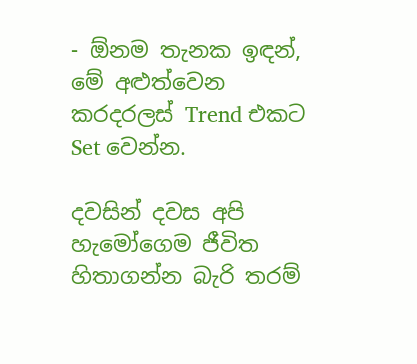- ඕනම තැනක ඉඳන්, මේ අළුත්වෙන කරදරලස් Trend එකට Set වෙන්න.

දවසින් දවස අපි හැමෝගෙම ජීවිත හිතාගන්න බැරි තරම්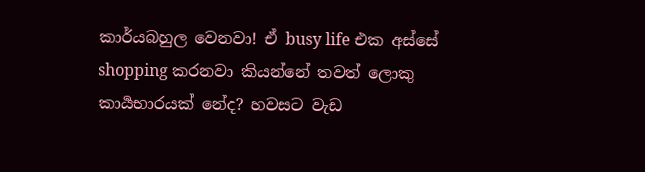කාර්යබහුල වෙනවා! ඒ busy life එක අස්සේ shopping කරනවා කියන්නේ තවත් ලොකු කාර්‍යභාරයක් නේද? හවසට වැඩ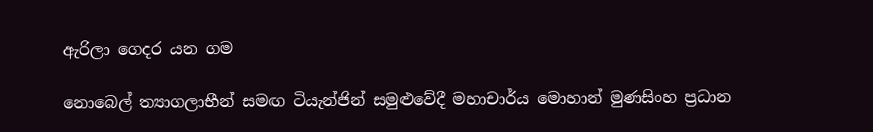ඇරිලා ගෙදර යන ගම

නොබෙල් ත්‍යාගලාභීන් සමඟ ටියැන්ජින් සමුළුවේදී මහාචාර්ය මොහාන් මුණසිංහ ප්‍රධාන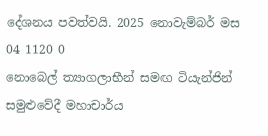දේශනය පවත්වයි. 2025 නොවැම්බර් මස 04 1120 0
නොබෙල් ත්‍යාගලාභීන් සමඟ ටියැන්ජින් සමුළුවේදී මහාචාර්ය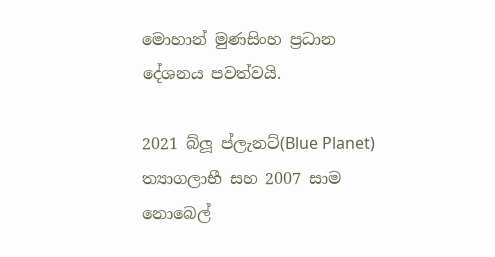මොහාන් මුණසිංහ ප්‍රධාන දේශනය පවත්වයි.

2021 බ්ලූ ප්ලැනට්(Blue Planet) ත්‍යාගලාභී සහ 2007 සාම නොබෙල්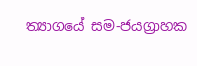ත්‍යාගයේ සම-ජයග්‍රාහක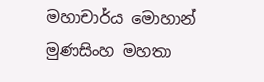මහාචාර්ය මොහාන් මුණසිංහ මහතා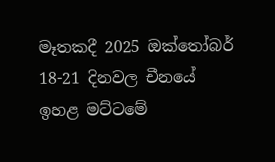මෑතකදී 2025 ඔක්තෝබර් 18-21 දිනවල චීනයේ ඉහළ මට්ටමේ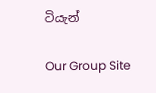ටියැන්

Our Group Site